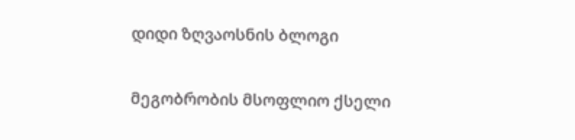დიდი ზღვაოსნის ბლოგი

მეგობრობის მსოფლიო ქსელი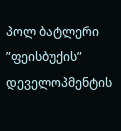პოლ ბატლერი ”ფეისბუქის” დეველოპმენტის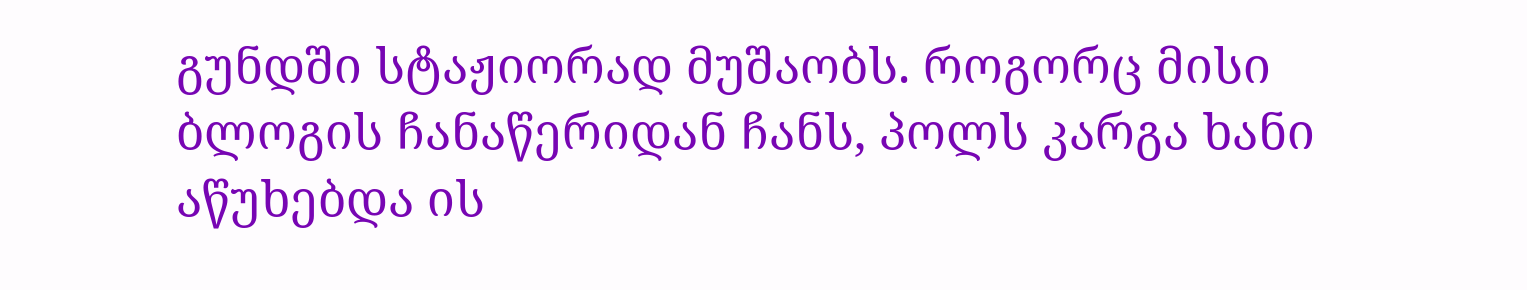გუნდში სტაჟიორად მუშაობს. როგორც მისი ბლოგის ჩანაწერიდან ჩანს, პოლს კარგა ხანი აწუხებდა ის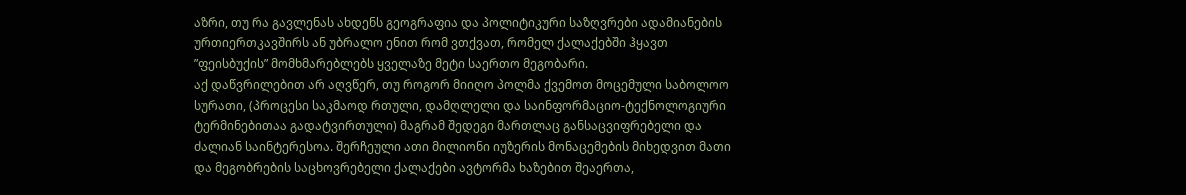აზრი, თუ რა გავლენას ახდენს გეოგრაფია და პოლიტიკური საზღვრები ადამიანების ურთიერთკავშირს ან უბრალო ენით რომ ვთქვათ, რომელ ქალაქებში ჰყავთ ”ფეისბუქის” მომხმარებლებს ყველაზე მეტი საერთო მეგობარი.
აქ დაწვრილებით არ აღვწერ, თუ როგორ მიიღო პოლმა ქვემოთ მოცემული საბოლოო სურათი, (პროცესი საკმაოდ რთული, დამღლელი და საინფორმაციო-ტექნოლოგიური ტერმინებითაა გადატვირთული) მაგრამ შედეგი მართლაც განსაცვიფრებელი და ძალიან საინტერესოა. შერჩეული ათი მილიონი იუზერის მონაცემების მიხედვით მათი და მეგობრების საცხოვრებელი ქალაქები ავტორმა ხაზებით შეაერთა,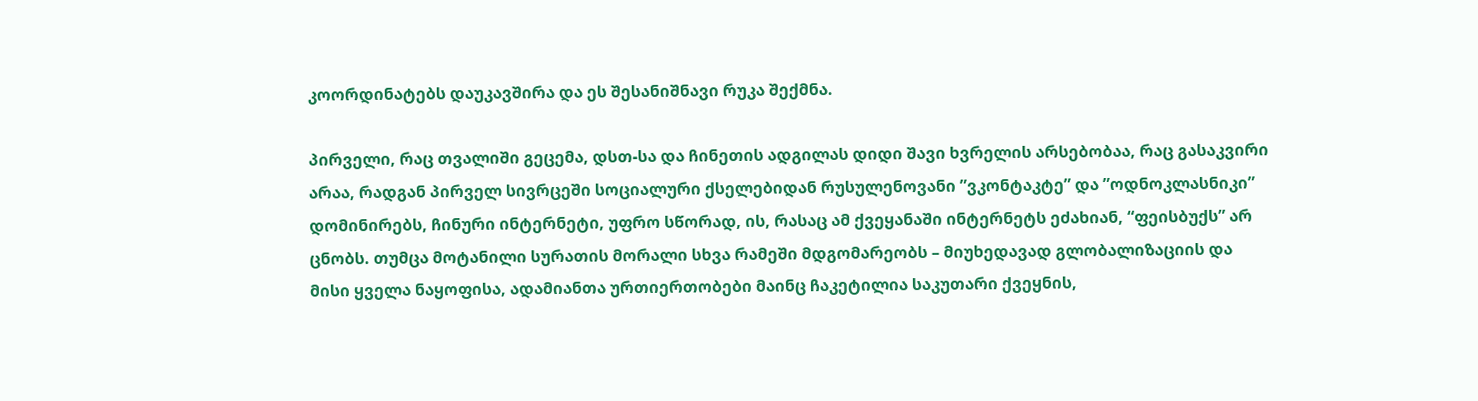კოორდინატებს დაუკავშირა და ეს შესანიშნავი რუკა შექმნა.

პირველი, რაც თვალიში გეცემა, დსთ-სა და ჩინეთის ადგილას დიდი შავი ხვრელის არსებობაა, რაც გასაკვირი არაა, რადგან პირველ სივრცეში სოციალური ქსელებიდან რუსულენოვანი ”ვკონტაკტე” და ”ოდნოკლასნიკი” დომინირებს, ჩინური ინტერნეტი, უფრო სწორად, ის, რასაც ამ ქვეყანაში ინტერნეტს ეძახიან, “ფეისბუქს” არ ცნობს. თუმცა მოტანილი სურათის მორალი სხვა რამეში მდგომარეობს – მიუხედავად გლობალიზაციის და მისი ყველა ნაყოფისა, ადამიანთა ურთიერთობები მაინც ჩაკეტილია საკუთარი ქვეყნის,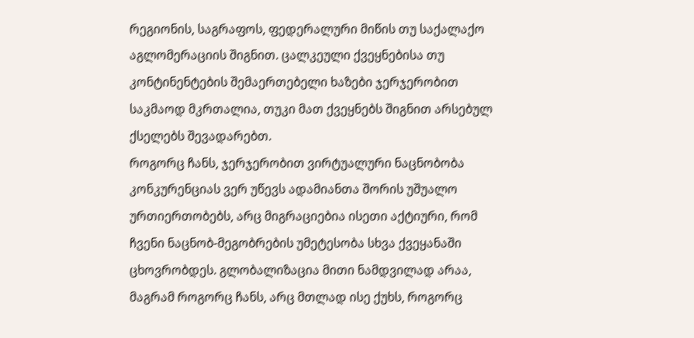რეგიონის, საგრაფოს, ფედერალური მიწის თუ საქალაქო აგლომერაციის შიგნით. ცალკეული ქვეყნებისა თუ კონტინენტების შემაერთებელი ხაზები ჯერჯერობით საკმაოდ მკრთალია, თუკი მათ ქვეყნებს შიგნით არსებულ ქსელებს შევადარებთ.
როგორც ჩანს, ჯერჯერობით ვირტუალური ნაცნობობა კონკურენციას ვერ უწევს ადამიანთა შორის უშუალო ურთიერთობებს, არც მიგრაციებია ისეთი აქტიური, რომ ჩვენი ნაცნობ-მეგობრების უმეტესობა სხვა ქვეყანაში ცხოვრობდეს. გლობალიზაცია მითი ნამდვილად არაა, მაგრამ როგორც ჩანს, არც მთლად ისე ქუხს, როგორც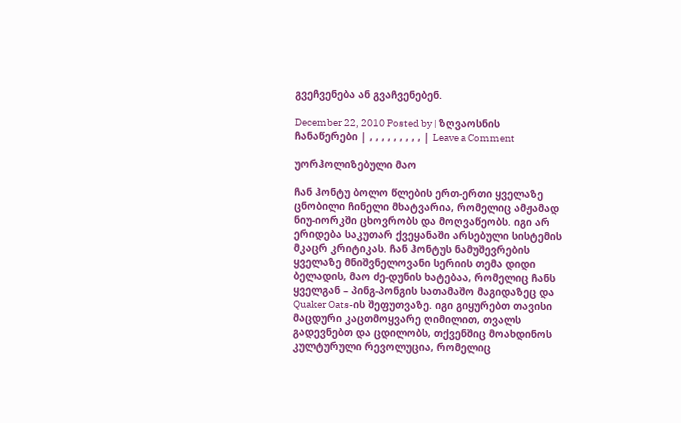გვეჩვენება ან გვაჩვენებენ.

December 22, 2010 Posted by | ზღვაოსნის ჩანაწერები | , , , , , , , , , | Leave a Comment

უორჰოლიზებული მაო

ჩან ჰონტუ ბოლო წლების ერთ-ერთი ყველაზე ცნობილი ჩინელი მხატვარია, რომელიც ამჟამად ნიუ-იორკში ცხოვრობს და მოღვაწეობს. იგი არ ერიდება საკუთარ ქვეყანაში არსებული სისტემის მკაცრ კრიტიკას. ჩან ჰონტუს ნამუშევრების ყველაზე მნიშვნელოვანი სერიის თემა დიდი ბელადის, მაო ძე-დუნის ხატებაა, რომელიც ჩანს ყველგან – პინგ-პონგის სათამაშო მაგიდაზეც და Quaker Oats-ის შეფუთვაზე. იგი გიყურებთ თავისი მაცდური კაცთმოყვარე ღიმილით, თვალს გადევნებთ და ცდილობს, თქვენშიც მოახდინოს კულტურული რევოლუცია, რომელიც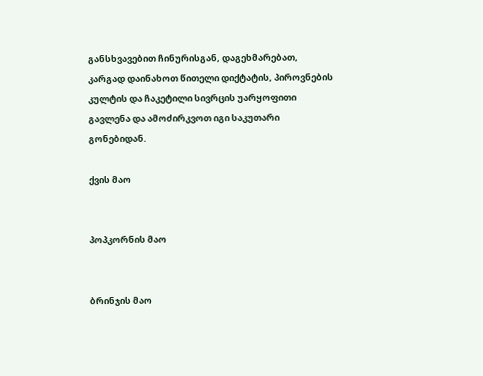განსხვავებით ჩინურისგან, დაგეხმარებათ, კარგად დაინახოთ წითელი დიქტატის, პიროვნების კულტის და ჩაკეტილი სივრცის უარყოფითი გავლენა და ამოძირკვოთ იგი საკუთარი გონებიდან.

ქვის მაო


პოპკორნის მაო


ბრინჯის მაო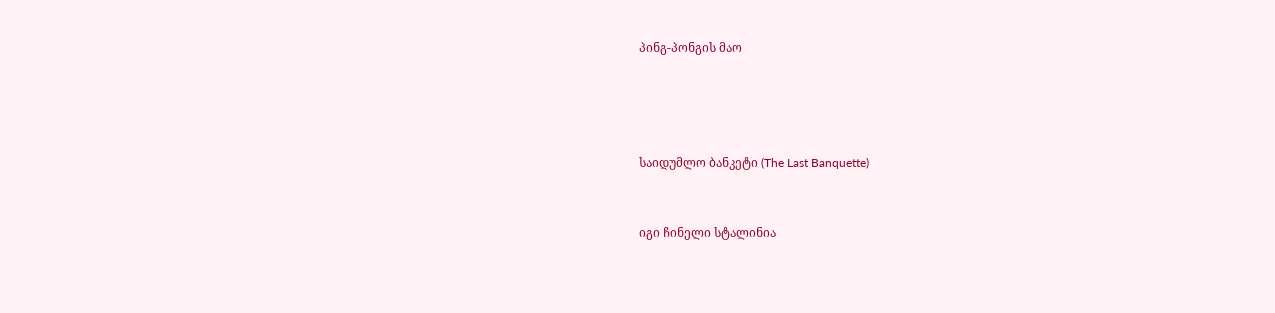პინგ-პონგის მაო




საიდუმლო ბანკეტი (The Last Banquette)


იგი ჩინელი სტალინია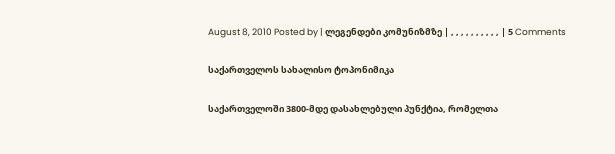August 8, 2010 Posted by | ლეგენდები კომუნიზმზე | , , , , , , , , , , | 5 Comments

საქართველოს სახალისო ტოპონიმიკა

საქართველოში 3800-მდე დასახლებული პუნქტია, რომელთა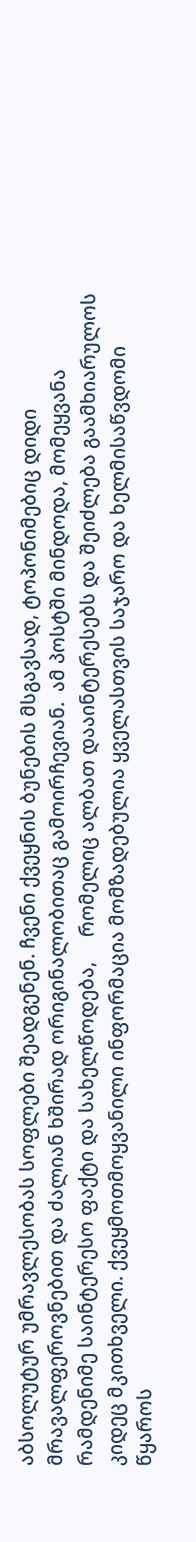აბსოლუტურ უმრავლესობას სოფლები შეადგენენ. ჩვენი ქვეყნის ბუნების მსგავსად, ტოპონიმებიც დიდი მრავალფეროვნებით და ძალიან ხშირად ორიგინალობითაც გამოირჩევიან.  ამ პოსტში მინდოდა, მომეყვანა რამდენიმე საინტერესო ფაქტი და სახელწოდება,     რომელიც ალბათ დააინტერესებს და შეიძლება გაამხიარულოს კიდეც მკითხველი. ქვეყმოთმოყვანილი ინფორმაცია მომზადებულია ყველასთვის საჯარო და ხელმისაწვდომი წყაროს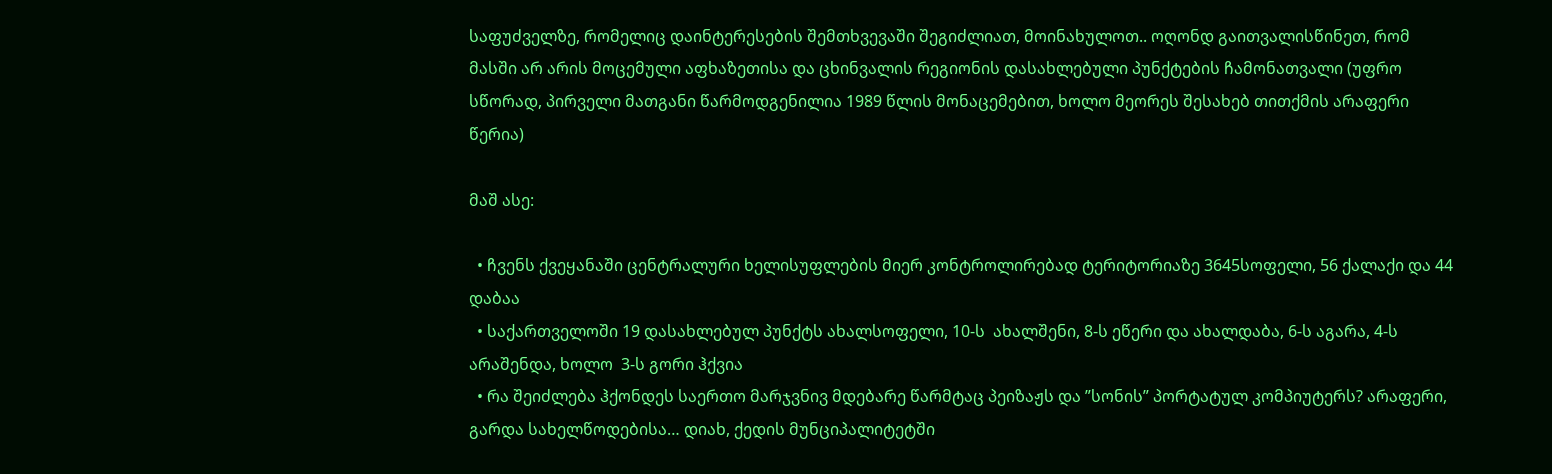საფუძველზე, რომელიც დაინტერესების შემთხვევაში შეგიძლიათ, მოინახულოთ.. ოღონდ გაითვალისწინეთ, რომ მასში არ არის მოცემული აფხაზეთისა და ცხინვალის რეგიონის დასახლებული პუნქტების ჩამონათვალი (უფრო სწორად, პირველი მათგანი წარმოდგენილია 1989 წლის მონაცემებით, ხოლო მეორეს შესახებ თითქმის არაფერი წერია)

მაშ ასე:

  • ჩვენს ქვეყანაში ცენტრალური ხელისუფლების მიერ კონტროლირებად ტერიტორიაზე 3645სოფელი, 56 ქალაქი და 44 დაბაა
  • საქართველოში 19 დასახლებულ პუნქტს ახალსოფელი, 10-ს  ახალშენი, 8-ს ეწერი და ახალდაბა, 6-ს აგარა, 4-ს  არაშენდა, ხოლო  3-ს გორი ჰქვია
  • რა შეიძლება ჰქონდეს საერთო მარჯვნივ მდებარე წარმტაც პეიზაჟს და ”სონის” პორტატულ კომპიუტერს? არაფერი, გარდა სახელწოდებისა… დიახ, ქედის მუნციპალიტეტში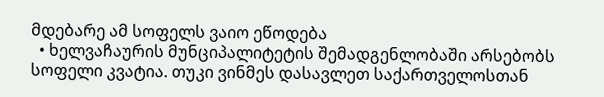მდებარე ამ სოფელს ვაიო ეწოდება
  • ხელვაჩაურის მუნციპალიტეტის შემადგენლობაში არსებობს სოფელი კვატია. თუკი ვინმეს დასავლეთ საქართველოსთან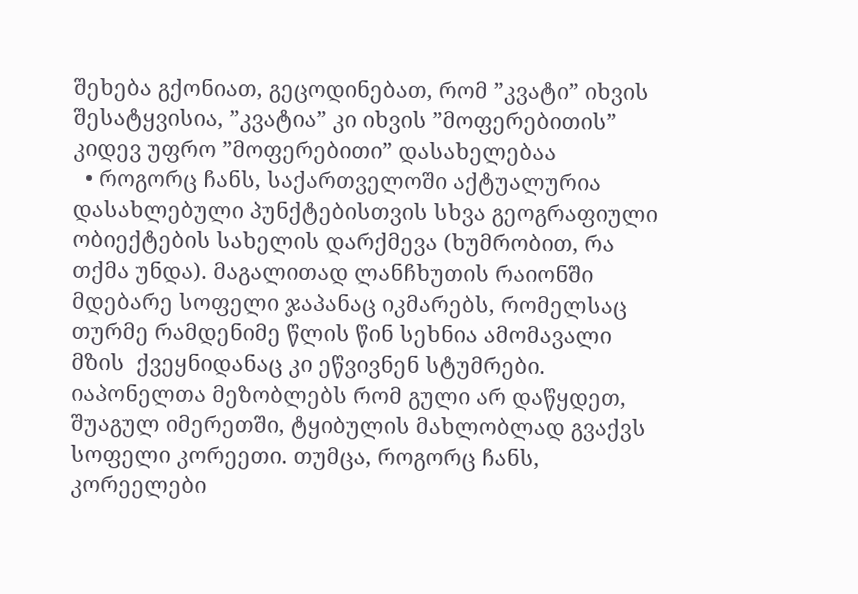შეხება გქონიათ, გეცოდინებათ, რომ ”კვატი” იხვის შესატყვისია, ”კვატია” კი იხვის ”მოფერებითის” კიდევ უფრო ”მოფერებითი” დასახელებაა
  • როგორც ჩანს, საქართველოში აქტუალურია დასახლებული პუნქტებისთვის სხვა გეოგრაფიული ობიექტების სახელის დარქმევა (ხუმრობით, რა თქმა უნდა). მაგალითად ლანჩხუთის რაიონში მდებარე სოფელი ჯაპანაც იკმარებს, რომელსაც თურმე რამდენიმე წლის წინ სეხნია ამომავალი მზის  ქვეყნიდანაც კი ეწვივნენ სტუმრები. იაპონელთა მეზობლებს რომ გული არ დაწყდეთ, შუაგულ იმერეთში, ტყიბულის მახლობლად გვაქვს სოფელი კორეეთი. თუმცა, როგორც ჩანს, კორეელები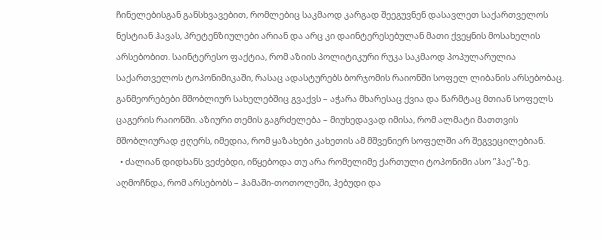ჩინელებისგან განსხვავებით, რომლებიც საკმაოდ კარგად შეეგუვნენ დასავლეთ საქართველოს ნესტიან ჰავას, პრეტენზიულები არიან და არც კი დაინტერესებულან მათი ქვეყნის მოსახელის არსებობით. საინტერესო ფაქტია, რომ აზიის პოლიტიკური რუკა საკმაოდ პოპულარულია საქართველოს ტოპონიმიკაში, რასაც ადასტურებს ბორჯომის რაიონში სოფელ ლიბანის არსებობაც. განმეორებები მშობლიურ სახელებშიც გვაქვს – აჭარა მხარესაც ქვია და წარმტაც მთიან სოფელს ცაგერის რაიონში. აზიური თემის გაგრძელება – მიუხედავად იმისა, რომ ალმატი მათთვის მშობლიურად ჟღერს, იმედია, რომ ყაზახები კახეთის ამ მშვენიერ სოფელში არ შეგვეცილებიან.
  • ძალიან დიდხანს ვეძებდი, იწყებოდა თუ არა რომელიმე ქართული ტოპონიმი ასო ”ჰაე”-ზე. აღმოჩნდა, რომ არსებობს – ჰამაში-თოთოლეში, ჰებუდი და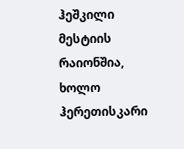ჰეშკილი მესტიის რაიონშია, ხოლო ჰერეთისკარი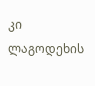კი ლაგოდეხის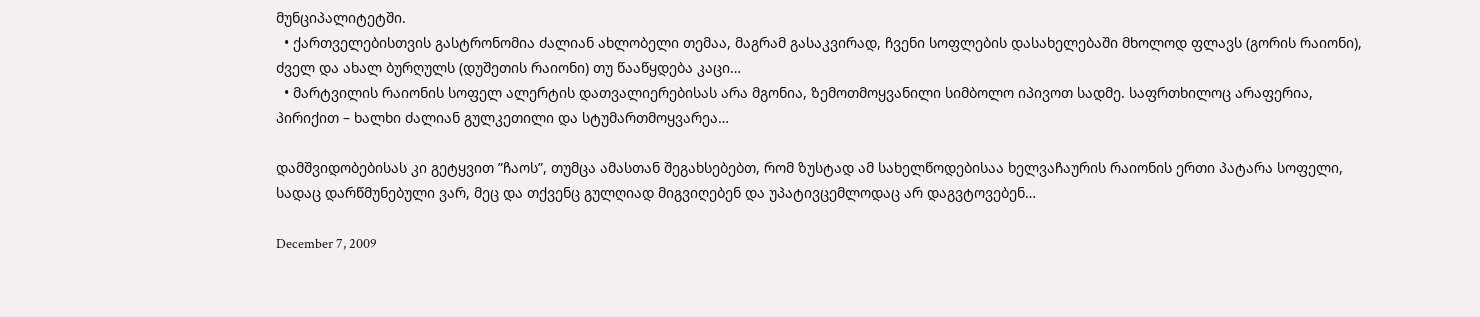მუნციპალიტეტში.
  • ქართველებისთვის გასტრონომია ძალიან ახლობელი თემაა, მაგრამ გასაკვირად, ჩვენი სოფლების დასახელებაში მხოლოდ ფლავს (გორის რაიონი), ძველ და ახალ ბურღულს (დუშეთის რაიონი) თუ წააწყდება კაცი…
  • მარტვილის რაიონის სოფელ ალერტის დათვალიერებისას არა მგონია, ზემოთმოყვანილი სიმბოლო იპივოთ სადმე. საფრთხილოც არაფერია, პირიქით – ხალხი ძალიან გულკეთილი და სტუმართმოყვარეა…

დამშვიდობებისას კი გეტყვით ”ჩაოს”, თუმცა ამასთან შეგახსებებთ, რომ ზუსტად ამ სახელწოდებისაა ხელვაჩაურის რაიონის ერთი პატარა სოფელი, სადაც დარწმუნებული ვარ, მეც და თქვენც გულღიად მიგვიღებენ და უპატივცემლოდაც არ დაგვტოვებენ…

December 7, 2009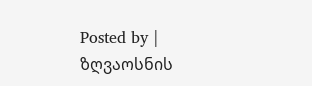Posted by | ზღვაოსნის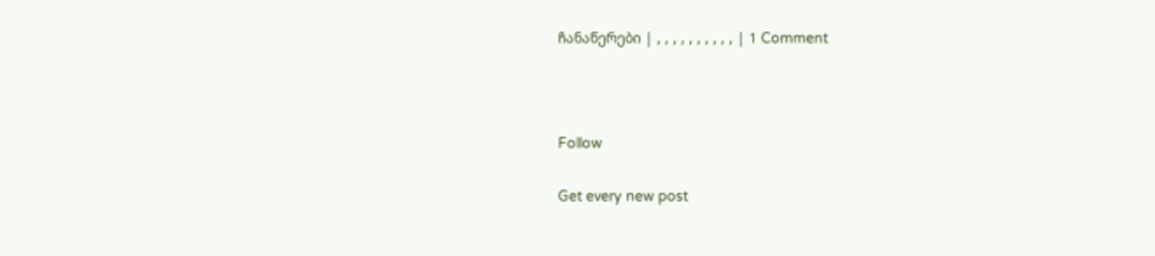ჩანაწერები | , , , , , , , , , , | 1 Comment



Follow

Get every new post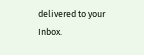delivered to your Inbox.